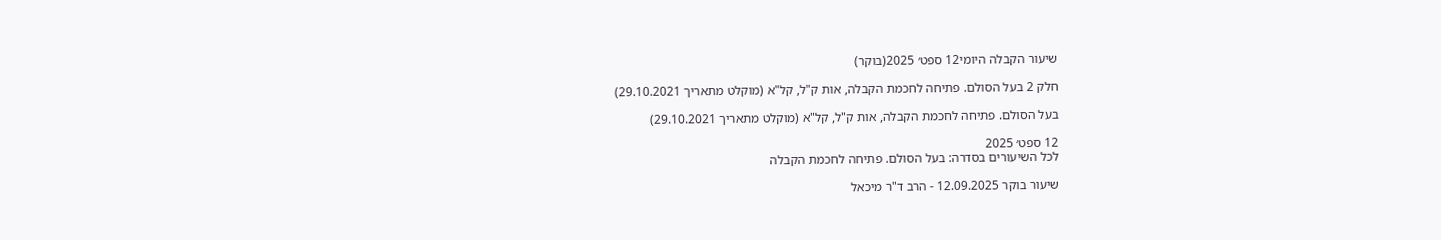שיעור הקבלה היומי12 ספט׳ 2025(בוקר)

חלק 2 בעל הסולם. פתיחה לחכמת הקבלה, אות ק"ל, קל"א (מוקלט מתאריך 29.10.2021)

בעל הסולם. פתיחה לחכמת הקבלה, אות ק"ל, קל"א (מוקלט מתאריך 29.10.2021)

12 ספט׳ 2025
לכל השיעורים בסדרה: בעל הסולם. פתיחה לחכמת הקבלה

שיעור בוקר 12.09.2025 - הרב ד"ר מיכאל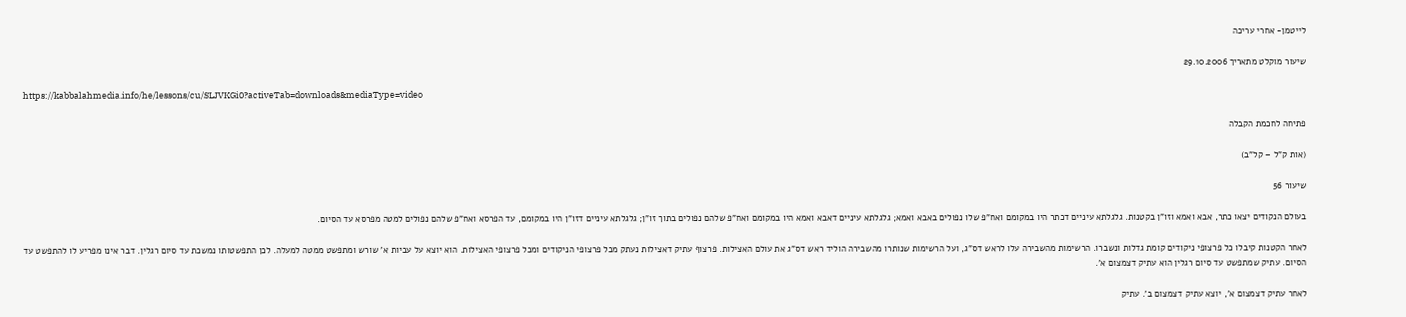לייטמן- אחרי עריכה

שיעור מוקלט מתאריך 29.10.2006

https://kabbalahmedia.info/he/lessons/cu/SLJVKGi0?activeTab=downloads&mediaType=video

פתיחה לחכמת הקבלה

(אות ק"ל – קל"ב)

שיעור 56

בעולם הנקודים יצאו כתר, אבא ואמא וזו"ן בקטנות. גלגלתא עיניים דכתר היו במקומם ואח"פ שלו נפולים באבא ואמא; גלגלתא עיניים דאבא ואמא היו במקומם ואח"פ שלהם נפולים בתוך זו"ן; גלגלתא עיניים דזו"ן היו במקומם, עד הפרסא ואח"פ שלהם נפולים למטה מפרסא עד הסיום.

לאחר הקטנות קיבלו כל פרצופי ניקודים קומת גדלות ונשברו. הרשימות מהשבירה עלו לראש דס"ג, ועל הרשימות שנותרו מהשבירה הוליד ראש דס"ג את עולם האצילות. פרצוף עתיק דאצילות נעתק מכל פרצופי הניקודים ומכל פרצופי האצילות. הוא יוצא על עביות א' שורש ומתפשט ממטה למעלה. לכן התפשטותו נמשכת עד סיום רגלין. דבר אינו מפריע לו להתפשט עד הסיום. עתיק שמתפשט עד סיום רגלין הוא עתיק דצמצום א'.

לאחר עתיק דצמצום א', יוצא עתיק דצמצום ב'. עתיק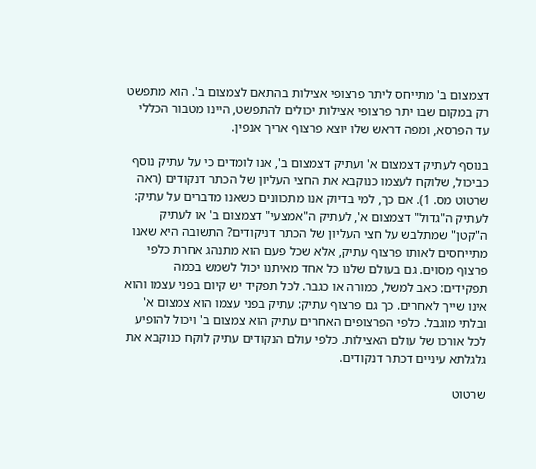דצמצום ב' מתייחס ליתר פרצופי אצילות בהתאם לצמצום ב'. הוא מתפשט רק במקום שבו יתר פרצופי אצילות יכולים להתפשט, היינו מטבור הכללי עד הפרסא, ומפה דראש שלו יוצא פרצוף אריך אנפין.

בנוסף לעתיק דצמצום א' ועתיק דצמצום ב', אנו לומדים כי על עתיק נוסף כביכול, שלוקח לעצמו כנוקבא את החצי העליון של הכתר דנקודים (ראה שרטוט מס. 1). אם כך, למי בדיוק אנו מתכוונים כשאנו מדברים על עתיק: לעתיק ה"גדול" דצמצום א', לעתיק ה"אמצעי" דצמצום ב' או לעתיק ה"קטן" שמתלבש על חצי העליון של הכתר דניקודים? התשובה היא שאנו מתייחסים לאותו פרצוף עתיק, אלא שכל פעם הוא מתנהג אחרת כלפי פרצוף מסוים. גם בעולם שלנו כל אחד מאיתנו יכול לשמש בכמה תפקידים: כאב למשל, כמורה או כגבר. לכל תפקיד יש קיום בפני עצמו והוא אינו שייך לאחרים. כך גם פרצוף עתיק: עתיק בפני עצמו הוא צמצום א' ובלתי מוגבל. כלפי הפרצופים האחרים עתיק הוא צמצום ב' ויכול להופיע לכל אורכו של עולם האצילות. כלפי עולם הנקודים עתיק לוקח כנוקבא את גלגלתא עיניים דכתר דנקודים.

שרטוט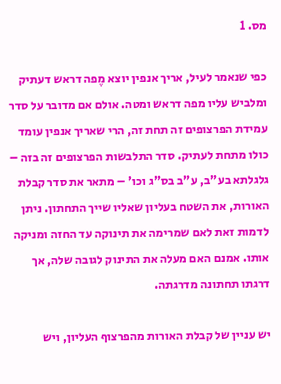מס. 1

כפי שנאמר לעיל, אריך אנפין יוצא מֶפה דראש דעתיק ומלביש עליו מפה דראש ומטה. אולם אם מדובר על סדר עמידת הפרצופים זה תחת זה, הרי שאריך אנפין עומד כולו מתחת לעתיק. סדר התלבשות הפרצופים זה בזה – גלגלתא בע"ב, ע"ב בס"ג וכו' – מתאר את סדר קבלת האורות, את השטח בעליון שאליו שייך התחתון. ניתן לדמות זאת לאם שמרימה את תינוקה עד החזה ומניקה אותו. אמנם האם מעלה את התינוק לגובה שלה, אך דרגתו תחתונה מדרגתה.

יש עניין של קבלת האורות מהפרצוף העליון, ויש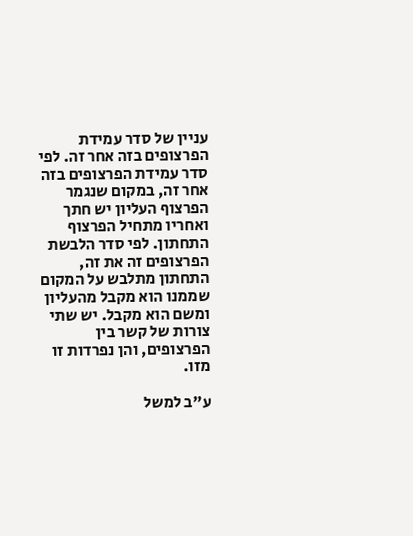עניין של סדר עמידת הפרצופים בזה אחר זה. לפי סדר עמידת הפרצופים בזה אחר זה, במקום שנגמר הפרצוף העליון יש חתך ואחריו מתחיל הפרצוף התחתון. לפי סדר הלבשת הפרצופים זה את זה, התחתון מתלבש על המקום שממנו הוא מקבל מהעליון ומשם הוא מקבל. יש שתי צורות של קשר בין הפרצופים, והן נפרדות זו מזו.

ע"ב למשל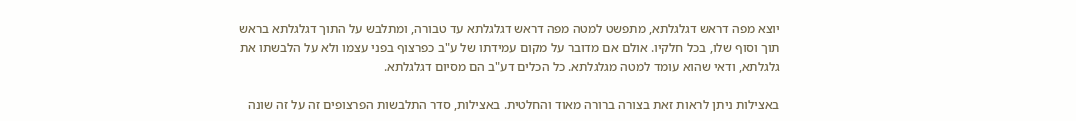יוצא מפה דראש דגלגלתא, מתפשט למטה מפה דראש דגלגלתא עד טבורה, ומתלבש על התוך דגלגלתא בראש תוך וסוף שלו, בכל חלקיו. אולם אם מדובר על מקום עמידתו של ע"ב כפרצוף בפני עצמו ולא על הלבשתו את גלגלתא, ודאי שהוא עומד למטה מגלגלתא. כל הכלים דע"ב הם מסיום דגלגלתא.

באצילות ניתן לראות זאת בצורה ברורה מאוד והחלטית. באצילות, סדר התלבשות הפרצופים זה על זה שונה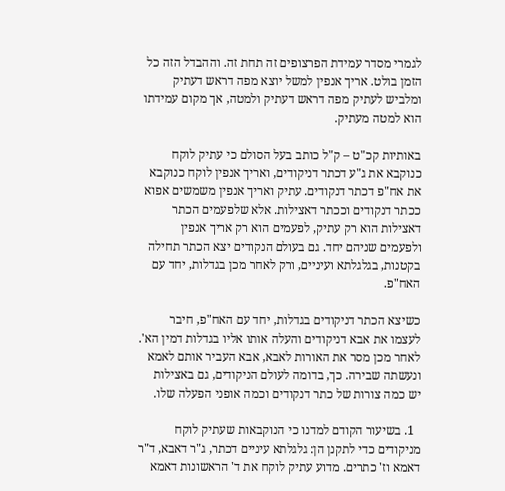לגמרי מסדר עמידת הפרצופים זה תחת זה. וההבדל הזה כל הזמן בולט. אריך אנפין למשל יוצא מפה דראש דעתיק ומלביש לעתיק מפה דראש דעתיק ולמטה, אך מקום עמידתו הוא למטה מעתיק.

באותיות קכ"ט – ק"ל כותב בעל הסולם כי עתיק לוקח כנוקבא את ג"ע דכתר דניקודים, ואריך אנפין לוקח כנוקבא את אח"פ דכתר דנקודים. עתיק ואריך אנפין משמשים אפוא ככתר דנקודים וככתר דאצילות. אלא שלפעמים הכתר דאצילות הוא רק עתיק, לפעמים הוא רק אריך אנפין ולפעמים שניהם יחד. גם בעולם הנקודים יצא הכתר תחילה בקטנות, בגלגלתא ועיניים, ורק לאחר מכן בגדלות, יחד עם האח"פ.

כשיצא הכתר דניקודים בגדלות, יחד עם האח"פ, חיבר לעצמו את אבא דניקודים והעלה אותו אליו בגדלות דמין הא'. לאחר מכן מסר את האורות לאבא, אבא העביר אותם לאמא ונעשתה שבירה. כך, בדומה לעולם הניקודים, גם באצילות יש כמה צורות של כתר דנקודים וכמה אופני הפעלה שלו.

  1. בשיעור הקודם למדנו כי הנוקבאות שעתיק לוקח מניקודים כדי לתקנן הן: גלגלתא עיניים דכתר, ג"ר דאבא, ד"ר דאמא וז' כתרים. מדוע עתיק לוקח את ד' הראשונות דאמא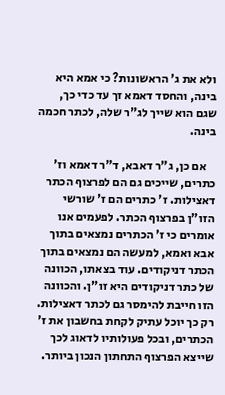ולא את ג' הראשונות? כי אמא היא בינה, והחסד דאמא זך עד כדי כך, שגם הוא שייך לג"ר שלה, לכתר חכמה בינה.

    אם כן, ג"ר דאבא, ד"ר דאמא וז' כתרים, שייכים גם הם לפרצוף הכתר דאצילות. ז' כתרים הם ז' שורשי הזו"ן בפרצוף הכתר. לפעמים אנו אומרים כי ז' הכתרים נמצאים בתוך אבא ואמא, למעשה הם נמצאים בתוך הכתר דניקודים. עוד בצאתו, הכוונה של כתר דניקודים היא זו"ן. והכוונה הזו חייבת להימסר גם לכתר דאצילות. רק כך יוכל עתיק לקחת בחשבון את ז' הכתרים, ובכל פעולותיו לדאוג לכך שייצא הפרצוף התחתון הנכון ביותר.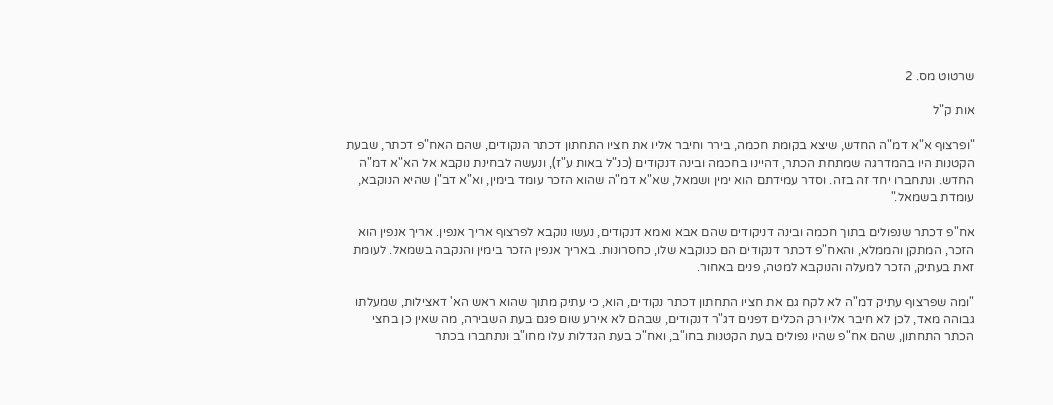שרטוט מס. 2

אות ק"ל

"ופרצוף א"א דמ"ה החדש, שיצא בקומת חכמה, בירר וחיבר אליו את חציו התחתון דכתר הנקודים, שהם האח"פ דכתר, שבעת הקטנות היו בהמדרגה שמתחת הכתר, דהיינו בחכמה ובינה דנקודים (כנ"ל באות ע"ז), ונעשה לבחינת נוקבא אל הא"א דמ"ה החדש. ונתחברו יחד זה בזה. וסדר עמידתם הוא ימין ושמאל, שא"א דמ"ה שהוא הזכר עומד בימין, וא"א דב"ן שהיא הנוקבא, עומדת בשמאל."

אח"פ דכתר שנפולים בתוך חכמה ובינה דניקודים שהם אבא ואמא דנקודים, נעשו נוקבא לפרצוף אריך אנפין. אריך אנפין הוא הזכר, המתקן והממלא, והאח"פ דכתר דנקודים הם כנוקבא שלו, כחסרונות. באריך אנפין הזכר בימין והנקבה בשמאל. לעומת זאת בעתיק, הזכר למעלה והנוקבא למטה, פנים באחור.

"ומה שפרצוף עתיק דמ"ה לא לקח גם את חציו התחתון דכתר נקודים, הוא, כי עתיק מתוך שהוא ראש הא' דאצילות, שמעלתו גבוהה מאד, לכן לא חיבר אליו רק הכלים דפנים דג"ר דנקודים, שבהם לא אירע שום פגם בעת השבירה, מה שאין כן בחצי הכתר התחתון, שהם אח"פ שהיו נפולים בעת הקטנות בחו"ב, ואח"כ בעת הגדלות עלו מחו"ב ונתחברו בכתר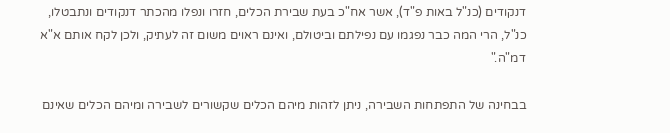דנקודים (כנ"ל באות פ"ד), אשר אח"כ בעת שבירת הכלים, חזרו ונפלו מהכתר דנקודים ונתבטלו, כנ"ל, הרי המה כבר נפגמו עם נפילתם וביטולם, ואינם ראוים משום זה לעתיק, ולכן לקח אותם א"א דמ"ה."

בבחינה של התפתחות השבירה, ניתן לזהות מיהם הכלים שקשורים לשבירה ומיהם הכלים שאינם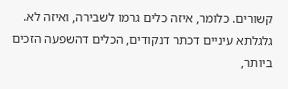קשורים. כלומר, איזה כלים גרמו לשבירה, ואיזה לא. גלגלתא עיניים דכתר דנקודים, הכלים דהשפעה הזכים ביותר,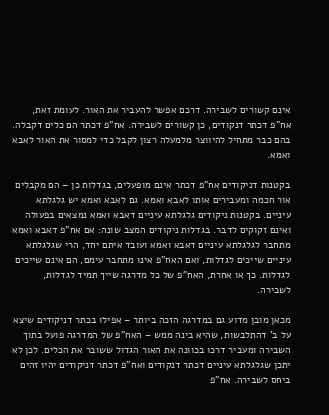אינם קשורים לשבירה. דרכם אפשר להעביר את האור. לעומת זאת, אח"פ דכתר דנקודים, כן קשורים לשבירה. אח"פ דכתר הם כלים דקבלה. בהם כבר מתחיל להיווצר מלמעלה רצון לקבל כדי למסור את האור לאבא ואמא.

בקטנות דניקודים אח"פ דכתר אינם מופעלים, בגדלות כן – הם מקבלים אור חכמה ומעבירים אותו לאבא ואמא. גם לאבא ואמא יש גלגלתא עיניים. בקטנות ניקודים גלגלתא עיניים דאבא ואמא נמצאים בפעולה ואינם זקוקים לדבר. בגדלות ניקודים המצב שונה: אם אח"פ דאבא ואמא מתחבר לגלגלתא עיניים דאבא ואמא ועובד איתם יחד, הרי שגלגלתא עיניים שייכים לגדלות, ואם האח"פ אינו מתחבר עימם, הם אינם שייכים לגדלות. כך או אחרת, האח"פ של כל מדרגה שייך תמיד לגדלות, לשבירה.

מכאן מובן מדוע גם במדרגה הזכה ביותר – אפילו בכתר דניקודים שיצא על ב' דהתלבשות, שהיא בינה ממש – האח"פ של המדרגה פועל בתוך השבירה ומעביר דרכו בכוונה את האור הגדול ששובר את הכלים. לכן לא יתכן שגלגלתא עיניים דכתר דנקודים ואח"פ דכתר דניקודים יהיו זהים ביחס לשבירה. אח"פ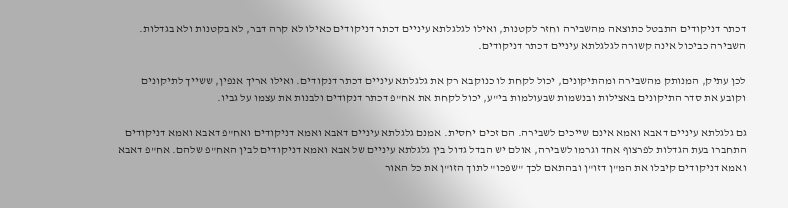דכתר דניקודים התבטל כתוצאה מהשבירה וחזר לקטנות, ואילו לגלגלתא עיניים דכתר דניקודים כאילו לא קרה דבר, לא בקטנות ולא בגדלות. השבירה כביכול אינה קשורה לגלגלתא עיניים דכתר דניקודים.

לכן עתיק, המנותק מהשבירה ומהתיקונים, יכול לקחת לו כנוקבא רק את גלגלתא עיניים דכתר דנקודים. ואילו אריך אנפין, ששייך לתיקונים וקובע את סדר התיקונים באצילות ובנשמות שבעולמות בי"ע, יכול לקחת את אח"פ דכתר דנקודים ולבנות את עצמו על גביו.

גם גלגלתא עיניים דאבא ואמא אינם שייכים לשבירה. הם זכים יחסית. אמנם גלגלתא עיניים דאבא ואמא דניקודים ואח"פ דאבא ואמא דניקודים התחברו בעת הגדלות לפרצוף אחד וגרמו לשבירה, אולם יש הבדל גדול בין גלגלתא עיניים של אבא ואמא דניקודים לבין האח"פ שלהם. אח"פ דאבא ואמא דניקודים קיבלו את המ"ן דזו"ן ובהתאם לכך "שפכו" לתוך הזו"ן את כל האור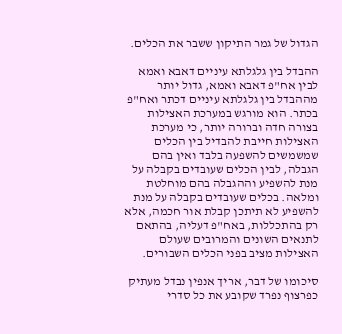הגדול של גמר התיקון ששבר את הכלים.

ההבדל בין גלגלתא עיניים דאבא ואמא לבין אח"פ דאבא ואמא, גדול יותר מההבדל בין גלגלתא עיניים דכתר ואח"פ בכתר. הוא מורגש במערכת האצילות בצורה חדה וברורה יותר, כי מערכת האצילות חייבת להבדיל בין הכלים שמשמשים להשפעה בלבד ואין בהם הגבלה, לבין הכלים שעובדים בקבלה על מנת להשפיע וההגבלה בהם מוחלטת ומלאה. בכלים שעובדים בקבלה על מנת להשפיע לא תיתכן קבלת אור חכמה, אלא רק בהתכללות, באח"פ דעליה, בהתאם לתנאים השונים והמרובים שעולם האצילות מציב בפני הכלים השבורים.

סיכומו של דבר, אריך אנפין נבדל מעתיק כפרצוף נפרד שקובע את כל סדרי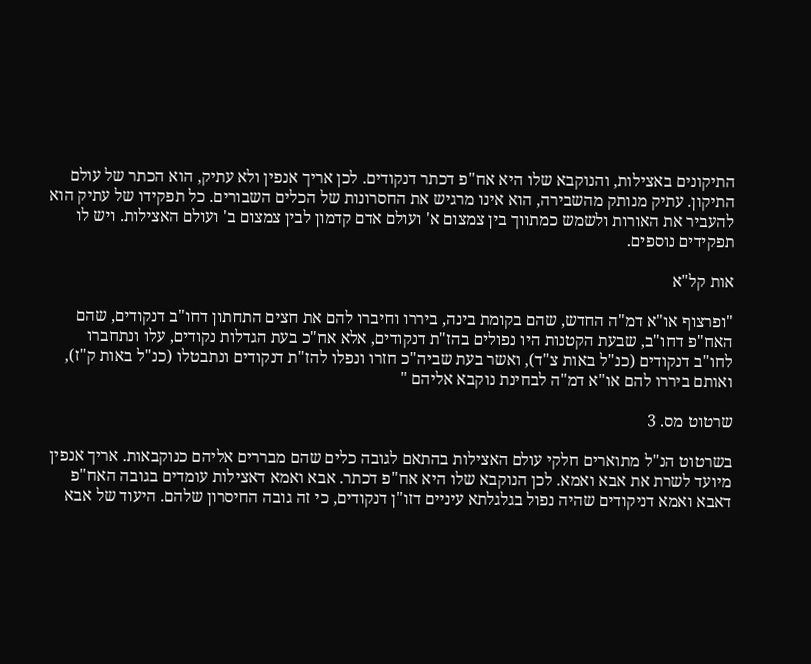התיקונים באצילות, והנוקבא שלו היא אח"פ דכתר דנקודים. לכן אריך אנפין ולא עתיק, הוא הכתר של עולם התיקון. עתיק מנותק מהשבירה, הוא אינו מרגיש את החסרונות של הכלים השבורים. כל תפקידו של עתיק הוא להעביר את האורות ולשמש כמתווך בין צמצום א' ועולם אדם קדמון לבין צמצום ב' ועולם האצילות. ויש לו תפקידים נוספים.

אות קל"א

"ופרצוף או"א דמ"ה החדש, שהם בקומת בינה, ביררו וחיברו להם את חצים התחתון דחו"ב דנקודים, שהם האח"פ דחו"ב, שבעת הקטנות היו נפולים בהז"ת דנקודים, אלא אח"כ בעת הגדלות נקודים, עלו ונתחברו לחו"ב דנקודים (כנ"ל באות צ"ד), ואשר בעת שביה"כ חזרו ונפלו להז"ת דנקודים ונתבטלו (כנ"ל באות ק"ז), ואותם ביררו להם או"א דמ"ה לבחינת נוקבא אליהם "

שרטוט מס. 3

בשרטוט הנ"ל מתוארים חלקי עולם האצילות בהתאם לגובה כלים שהם מבררים אליהם כנוקבאות. אריך אנפין מיועד לשרת את אבא ואמא. לכן הנוקבא שלו היא אח"פ דכתר. אבא ואמא דאצילות עומדים בגובה האח"פ דאבא ואמא דניקודים שהיה נפול בגלגלתא עיניים דזו"ן דנקודים, כי זה גובה החיסרון שלהם. היעוד של אבא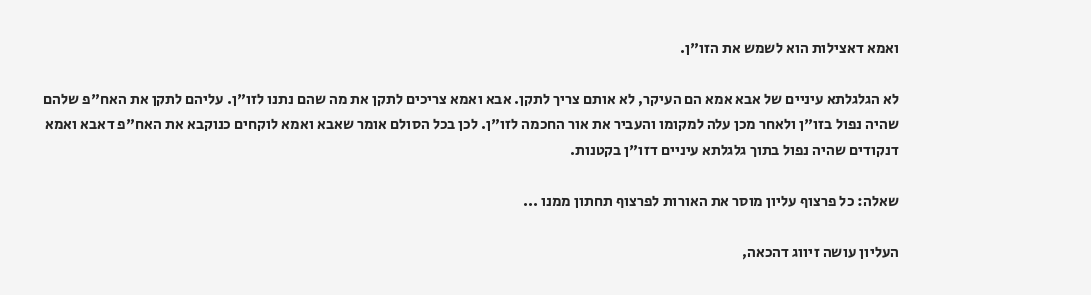ואמא דאצילות הוא לשמש את הזו"ן.

לא הגלגלתא עיניים של אבא אמא הם העיקר, לא אותם צריך לתקן. אבא ואמא צריכים לתקן את מה שהם נתנו לזו"ן. עליהם לתקן את האח"פ שלהם שהיה נפול בזו"ן ולאחר מכן עלה למקומו והעביר את אור החכמה לזו"ן. לכן בכל הסולם אומר שאבא ואמא לוקחים כנוקבא את האח"פ דאבא ואמא דנקודים שהיה נפול בתוך גלגלתא עיניים דזו"ן בקטנות.

שאלה: כל פרצוף עליון מוסר את האורות לפרצוף תחתון ממנו ...

העליון עושה זיווג דהכאה,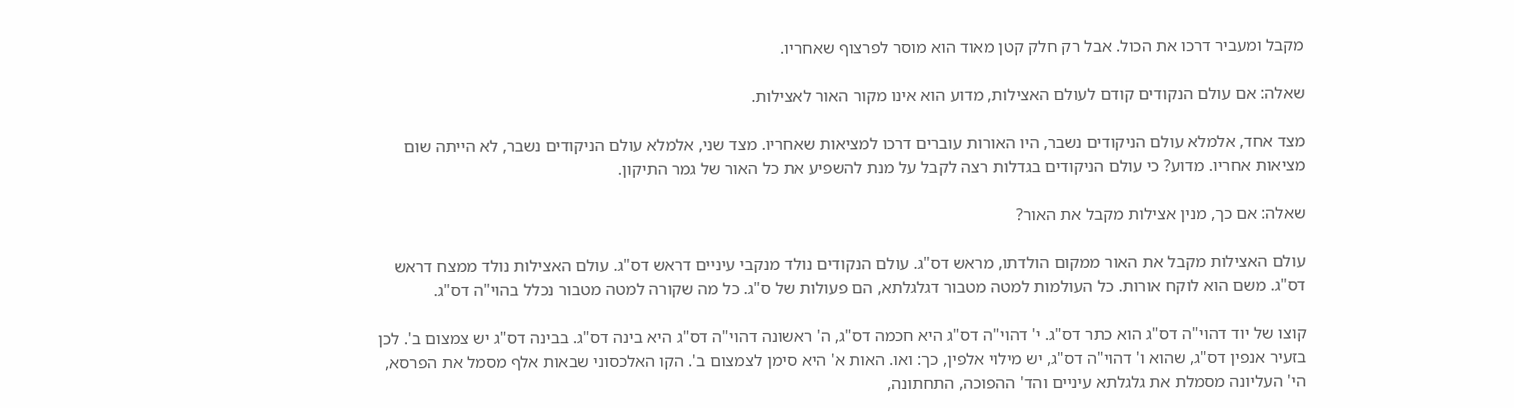מקבל ומעביר דרכו את הכול. אבל רק חלק קטן מאוד הוא מוסר לפרצוף שאחריו.

שאלה: אם עולם הנקודים קודם לעולם האצילות, מדוע הוא אינו מקור האור לאצילות.

מצד אחד, אלמלא עולם הניקודים נשבר, היו האורות עוברים דרכו למציאות שאחריו. מצד שני, אלמלא עולם הניקודים נשבר, לא הייתה שום מציאות אחריו. מדוע? כי עולם הניקודים בגדלות רצה לקבל על מנת להשפיע את כל האור של גמר התיקון.

שאלה: אם כך, מנין אצילות מקבל את האור?

עולם האצילות מקבל את האור ממקום הולדתו, מראש דס"ג. עולם הנקודים נולד מנקבי עיניים דראש דס"ג. עולם האצילות נולד ממצח דראש דס"ג. משם הוא לוקח אורות. כל העולמות למטה מטבור דגלגלתא, הם פעולות של ס"ג. כל מה שקורה למטה מטבור נכלל בהוי"ה דס"ג.

קוצו של יוד דהוי"ה דס"ג הוא כתר דס"ג. י' דהוי"ה דס"ג היא חכמה דס"ג, ה' ראשונה דהוי"ה דס"ג היא בינה דס"ג. בבינה דס"ג יש צמצום ב'. לכן בזעיר אנפין דס"ג, שהוא ו' דהוי"ה דס"ג, יש מילוי אלפין, כך: ואו. האות א' היא סימן לצמצום ב'. הקו האלכסוני שבאות אלף מסמל את הפרסא, הי' העליונה מסמלת את גלגלתא עיניים והד' ההפוכה, התחתונה,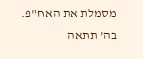מסמלת את האח"פ. בה' תתאה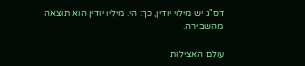דס"ג יש מילוי יודין, כך: הי. מיליו יודין הוא תוצאה מהשבירה.

עולם האצילות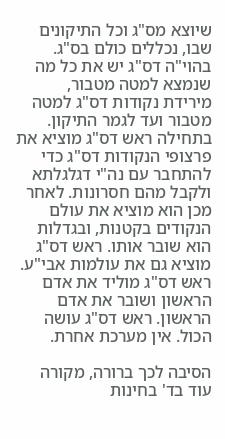שיוצא מס"ג וכל התיקונים שבו, נכללים כולם בס"ג. בהוי"ה דס"ג יש את כל מה שנמצא למטה מטבור, מירידת נקודות דס"ג למטה מטבור ועד לגמר התיקון. בתחילה ראש דס"ג מוציא את פרצופי הנקודות דס"ג כדי להתחבר עם נה"י דגלגלתא ולקבל מהם חסרונות. לאחר מכן הוא מוציא את עולם הנקודים בקטנות, ובגדלות הוא שובר אותו. ראש דס"ג מוציא גם את עולמות אבי"ע. ראש דס"ג מוליד את אדם הראשון ושובר את אדם הראשון. ראש דס"ג עושה הכול. אין מערכת אחרת.

הסיבה לכך ברורה, מקורה עוד בד' בחינות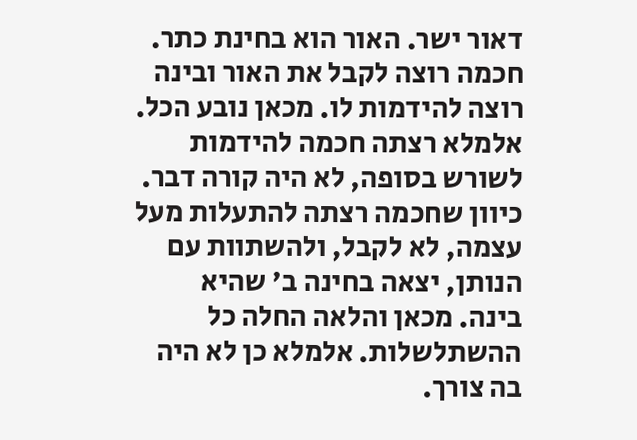דאור ישר. האור הוא בחינת כתר. חכמה רוצה לקבל את האור ובינה רוצה להידמות לו. מכאן נובע הכל. אלמלא רצתה חכמה להידמות לשורש בסופה, לא היה קורה דבר. כיוון שחכמה רצתה להתעלות מעל עצמה, לא לקבל, ולהשתוות עם הנותן, יצאה בחינה ב' שהיא בינה. מכאן והלאה החלה כל ההשתלשלות. אלמלא כן לא היה בה צורך.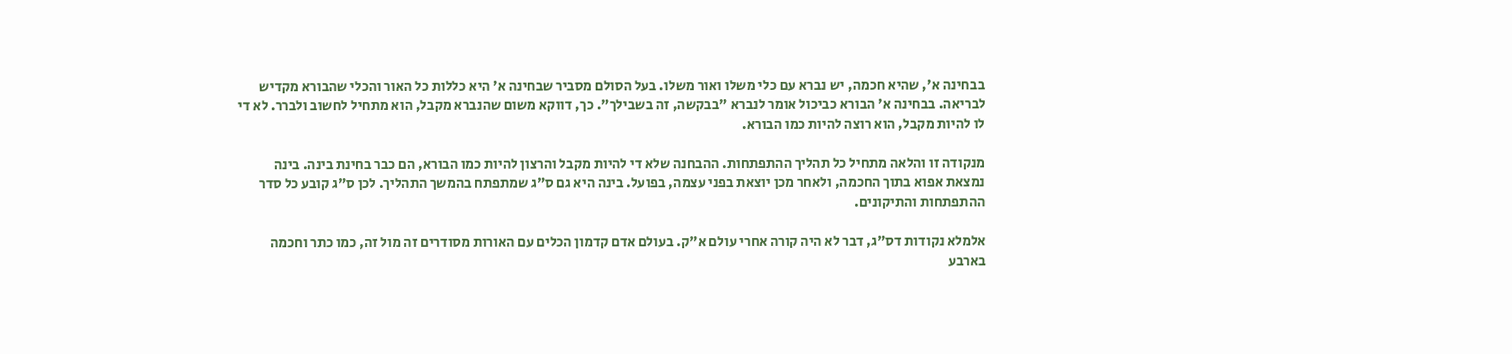בבחינה א', שהיא חכמה, יש נברא עם כלי משלו ואור משלו. בעל הסולם מסביר שבחינה א' היא כללות כל האור והכלי שהבורא מקדיש לבריאה. בבחינה א' הבורא כביכול אומר לנברא "בבקשה, זה בשבילך". כך, דווקא משום שהנברא מקבל, הוא מתחיל לחשוב ולברר. לא די לו להיות מקבל, הוא רוצה להיות כמו הבורא.

מנקודה זו והלאה מתחיל כל תהליך ההתפתחות. ההבחנה שלא די להיות מקבל והרצון להיות כמו הבורא, הם כבר בחינת בינה. בינה נמצאת אפוא בתוך החכמה, ולאחר מכן יוצאת בפני עצמה, בפועל. בינה היא גם ס"ג שמתפתח בהמשך התהליך. לכן ס"ג קובע כל סדר ההתפתחות והתיקונים.

אלמלא נקודות דס"ג, דבר לא היה קורה אחרי עולם א"ק. בעולם אדם קדמון הכלים עם האורות מסודרים זה מול זה, כמו כתר וחכמה בארבע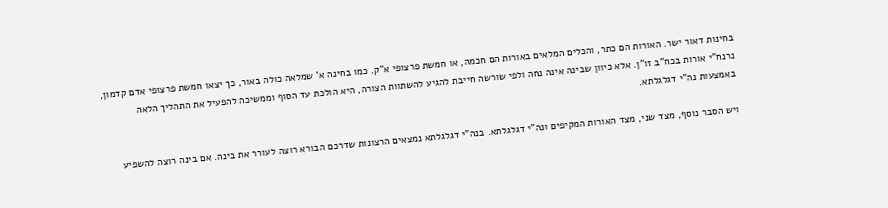בחינות דאור ישר. האורות הם כתר, והכלים המלאים באורות הם חכמה, או חמשת פרצופי א"ק. כמו בחינה א' שמלאה כולה באור, כך יצאו חמשת פרצופי אדם קדמון, נרנח"י אורות בכח"ב זו"ן. אלא כיוון שבינה אינה נחה ולפי שורשה חייבת להגיע להשתוות הצורה, היא הולכת עד הסוף וממשיכה להפעיל את התהליך הלאה באמצעות נה"י דגלגלתא.

ויש הסבר נוסף, מצד שני, מצד האורות המקיפים ונה"י דגלגלתא. בנה"י דגלגלתא נמצאים הרצונות שדרכם הבורא רוצה לעורר את בינה. אם בינה רוצה להשפיע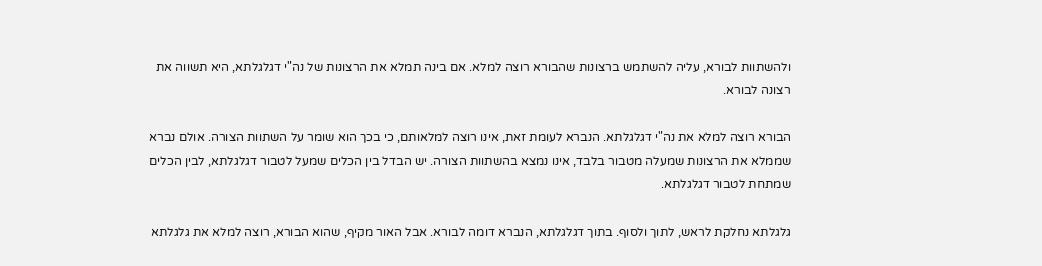ולהשתוות לבורא, עליה להשתמש ברצונות שהבורא רוצה למלא. אם בינה תמלא את הרצונות של נה"י דגלגלתא, היא תשווה את רצונה לבורא.

הבורא רוצה למלא את נה"י דגלגלתא. הנברא לעומת זאת, אינו רוצה למלאותם, כי בכך הוא שומר על השתוות הצורה. אולם נברא שממלא את הרצונות שמעלה מטבור בלבד, אינו נמצא בהשתוות הצורה. יש הבדל בין הכלים שמעל לטבור דגלגלתא, לבין הכלים שמתחת לטבור דגלגלתא.

גלגלתא נחלקת לראש, לתוך ולסוף. בתוך דגלגלתא, הנברא דומה לבורא. אבל האור מקיף, שהוא הבורא, רוצה למלא את גלגלתא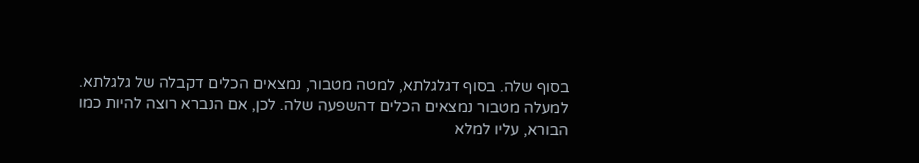בסוף שלה. בסוף דגלגלתא, למטה מטבור, נמצאים הכלים דקבלה של גלגלתא. למעלה מטבור נמצאים הכלים דהשפעה שלה. לכן, אם הנברא רוצה להיות כמו הבורא, עליו למלא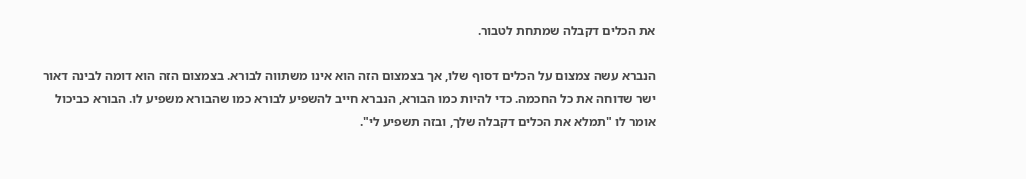את הכלים דקבלה שמתחת לטבור.

הנברא עשה צמצום על הכלים דסוף שלו, אך בצמצום הזה הוא אינו משתווה לבורא. בצמצום הזה הוא דומה לבינה דאור ישר שדוחה את כל החכמה. כדי להיות כמו הבורא, הנברא חייב להשפיע לבורא כמו שהבורא משפיע לו. הבורא כביכול אומר לו "תמלא את הכלים דקבלה שלך, ובזה תשפיע לי".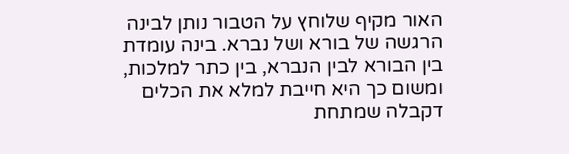האור מקיף שלוחץ על הטבור נותן לבינה הרגשה של בורא ושל נברא. בינה עומדת בין הבורא לבין הנברא, בין כתר למלכות, ומשום כך היא חייבת למלא את הכלים דקבלה שמתחת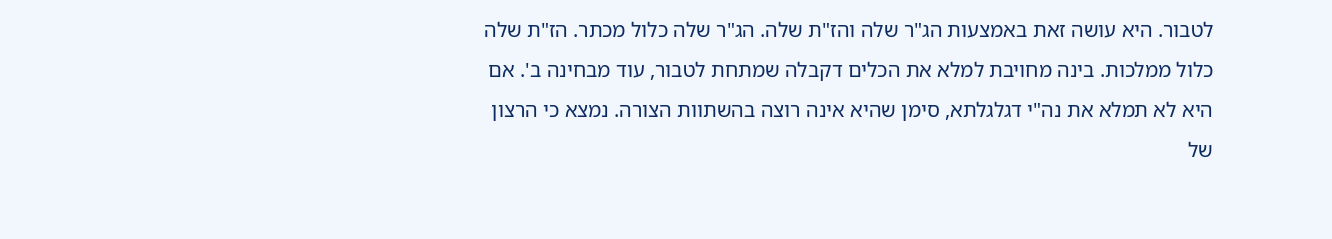לטבור. היא עושה זאת באמצעות הג"ר שלה והז"ת שלה. הג"ר שלה כלול מכתר. הז"ת שלה כלול ממלכות. בינה מחויבת למלא את הכלים דקבלה שמתחת לטבור, עוד מבחינה ב'. אם היא לא תמלא את נה"י דגלגלתא, סימן שהיא אינה רוצה בהשתוות הצורה. נמצא כי הרצון של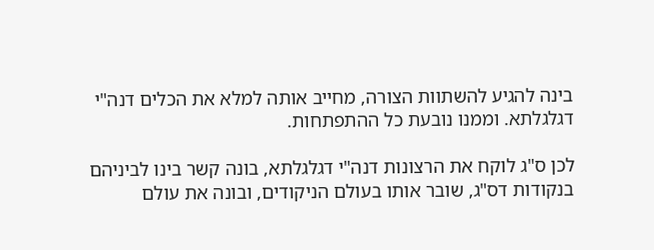בינה להגיע להשתוות הצורה, מחייב אותה למלא את הכלים דנה"י דגלגלתא. וממנו נובעת כל ההתפתחות.

לכן ס"ג לוקח את הרצונות דנה"י דגלגלתא, בונה קשר בינו לביניהם בנקודות דס"ג, שובר אותו בעולם הניקודים, ובונה את עולם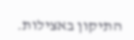התיקון באצילות.